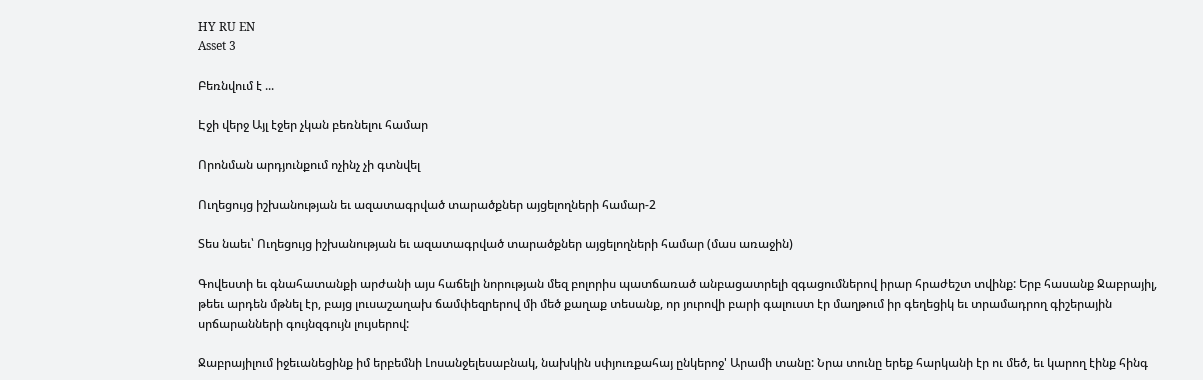HY RU EN
Asset 3

Բեռնվում է ...

Էջի վերջ Այլ էջեր չկան բեռնելու համար

Որոնման արդյունքում ոչինչ չի գտնվել

Ուղեցույց իշխանության եւ ազատագրված տարածքներ այցելողների համար-2

Տես նաեւ՝ Ուղեցույց իշխանության եւ ազատագրված տարածքներ այցելողների համար (մաս առաջին)

Գովեստի եւ գնահատանքի արժանի այս հաճելի նորության մեզ բոլորիս պատճառած անբացատրելի զգացումներով իրար հրաժեշտ տվինք: Երբ հասանք Ջաբրայիլ, թեեւ արդեն մթնել էր, բայց լուսաշաղախ ճամփեզրերով մի մեծ քաղաք տեսանք, որ յուրովի բարի գալուստ էր մաղթում իր գեղեցիկ եւ տրամադրող գիշերային սրճարանների գույնզգույն լույսերով:

Ջաբրայիլում իջեւանեցինք իմ երբեմնի Լոսանջելեսաբնակ, նախկին սփյուռքահայ ընկերոջ' Արամի տանը: Նրա տունը երեք հարկանի էր ու մեծ, եւ կարող էինք հինգ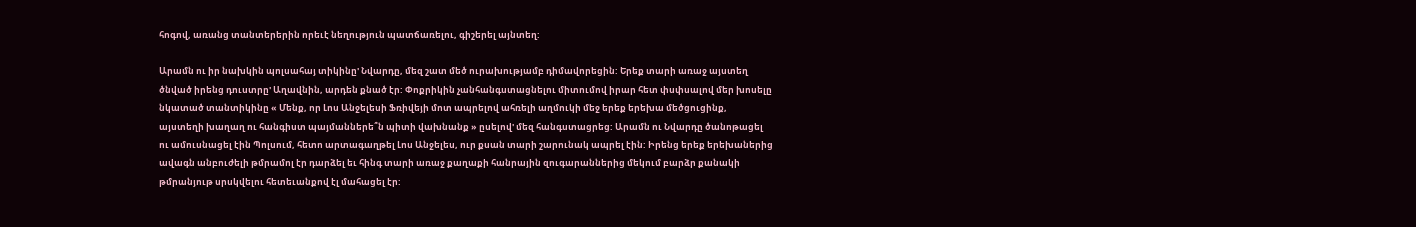հոգով, առանց տանտերերին որեւէ նեղություն պատճառելու, գիշերել այնտեղ:

Արամն ու իր նախկին պոլսահայ տիկինը' Նվարդը, մեզ շատ մեծ ուրախությամբ դիմավորեցին: Երեք տարի առաջ այստեղ ծնված իրենց դուստրը' Աղավնին, արդեն քնած էր: Փոքրիկին չանհանգստացնելու միտումով իրար հետ փսփսալով մեր խոսելը նկատած տանտիկինը « Մենք, որ Լոս Անջելեսի Ֆռիվեյի մոտ ապրելով ահռելի աղմուկի մեջ երեք երեխա մեծցուցինք, այստեղի խաղաղ ու հանգիստ պայմաններե՞ն պիտի վախնանք » ըսելով' մեզ հանգստացրեց: Արամն ու Նվարդը ծանոթացել ու ամուսնացել էին Պոլսում, հետո արտագաղթել Լոս Անջելես, ուր քսան տարի շարունակ ապրել էին: Իրենց երեք երեխաներից ավագն անբուժելի թմրամոլ էր դարձել եւ հինգ տարի առաջ քաղաքի հանրային զուգարաններից մեկում բարձր քանակի թմրանյութ սրսկվելու հետեւանքով էլ մահացել էր: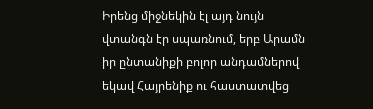Իրենց միջնեկին էլ այդ նույն վտանգն էր սպառնում, երբ Արամն իր ընտանիքի բոլոր անդամներով եկավ Հայրենիք ու հաստատվեց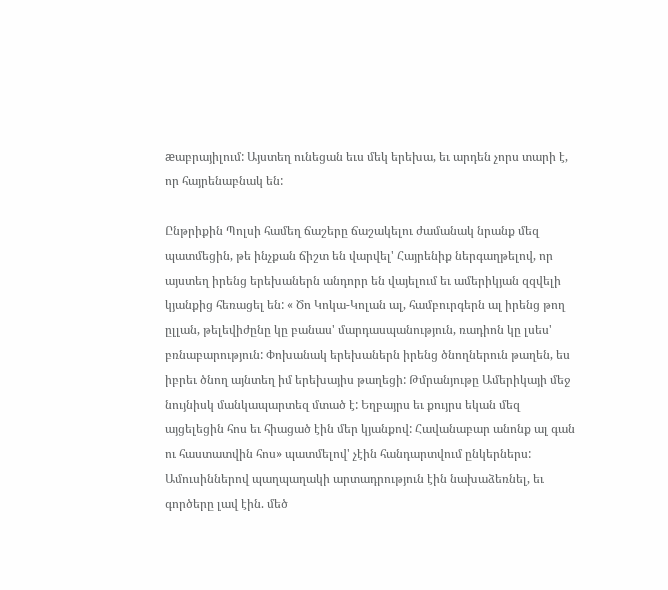æաբրայիլում: Այստեղ ունեցան եւս մեկ երեխա, եւ արդեն չորս տարի է, որ հայրենաբնակ են:

Ընթրիքին Պոլսի համեղ ճաշերը ճաշակելու ժամանակ նրանք մեզ պատմեցին, թե ինչքան ճիշտ են վարվել' Հայրենիք ներգաղթելով, որ այստեղ իրենց երեխաներն անդորր են վայելում եւ ամերիկյան զզվելի կյանքից հեռացել են: « Ծո Կոկա-Կոլան ալ, համբուրգերն ալ իրենց թող ըլլան, թելեվիժընը կը բանաս' մարդասպանություն, ռադիոն կը լսես' բռնաբարություն: Փոխանակ երեխաներն իրենց ծնողներուն թաղեն, ես իբրեւ ծնող այնտեղ իմ երեխայիս թաղեցի: Թմրանյութը Ամերիկայի մեջ նույնիսկ մանկապարտեզ մտած է: Եղբայրս եւ քույրս եկան մեզ այցելեցին հոս եւ հիացած էին մեր կյանքով: Հավանաբար անոնք ալ գան ու հաստատվին հոս» պատմելով' չէին հանդարտվում ընկերներս: Ամուսիններով պաղպաղակի արտադրություն էին նախաձեռնել, եւ գործերը լավ էին. մեծ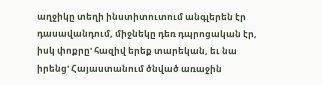աղջիկը տեղի ինստիտուտում անգլերեն էր դասավանդում, միջնեկը դեռ դպրոցական էր, իսկ փոքրը' հազիվ երեք տարեկան, եւ նա իրենց' Հայաստանում ծնված առաջին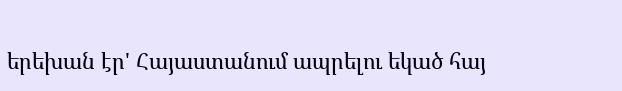երեխան էր' Հայաստանում ապրելու եկած հայ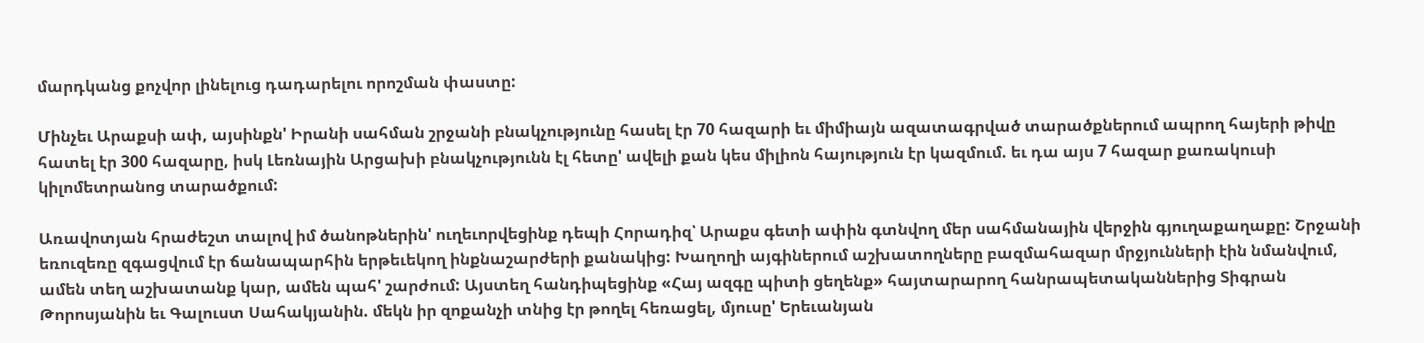մարդկանց քոչվոր լինելուց դադարելու որոշման փաստը:

Մինչեւ Արաքսի ափ, այսինքն' Իրանի սահման շրջանի բնակչությունը հասել էր 70 հազարի եւ միմիայն ազատագրված տարածքներում ապրող հայերի թիվը հատել էր 300 հազարը, իսկ Լեռնային Արցախի բնակչությունն էլ հետը' ավելի քան կես միլիոն հայություն էր կազմում. եւ դա այս 7 հազար քառակուսի կիլոմետրանոց տարածքում:

Առավոտյան հրաժեշտ տալով իմ ծանոթներին' ուղեւորվեցինք դեպի Հորադիզ՝ Արաքս գետի ափին գտնվող մեր սահմանային վերջին գյուղաքաղաքը: Շրջանի եռուզեռը զգացվում էր ճանապարհին երթեւեկող ինքնաշարժերի քանակից: Խաղողի այգիներում աշխատողները բազմահազար մրջյունների էին նմանվում, ամեն տեղ աշխատանք կար, ամեն պահ' շարժում: Այստեղ հանդիպեցինք «Հայ ազգը պիտի ցեղենք» հայտարարող հանրապետականներից Տիգրան Թորոսյանին եւ Գալուստ Սահակյանին. մեկն իր զոքանչի տնից էր թողել հեռացել, մյուսը' Երեւանյան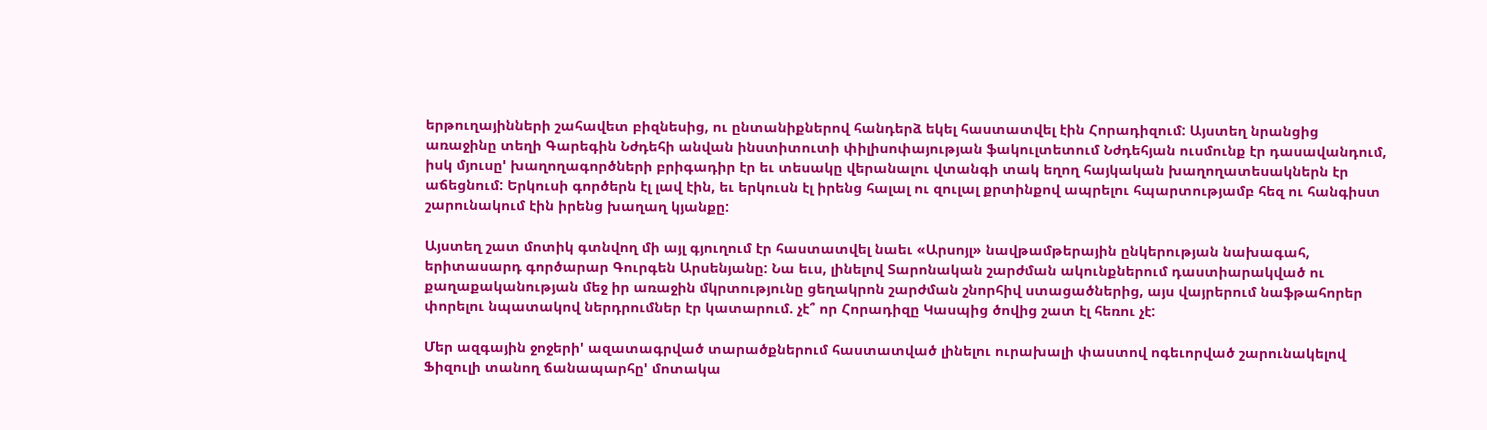երթուղայինների շահավետ բիզնեսից, ու ընտանիքներով հանդերձ եկել հաստատվել էին Հորադիզում: Այստեղ նրանցից առաջինը տեղի Գարեգին Նժդեհի անվան ինստիտուտի փիլիսոփայության ֆակուլտետում Նժդեհյան ուսմունք էր դասավանդում, իսկ մյուսը' խաղողագործների բրիգադիր էր եւ տեսակը վերանալու վտանգի տակ եղող հայկական խաղողատեսակներն էր աճեցնում: Երկուսի գործերն էլ լավ էին, եւ երկուսն էլ իրենց հալալ ու զուլալ քրտինքով ապրելու հպարտությամբ հեզ ու հանգիստ շարունակում էին իրենց խաղաղ կյանքը:

Այստեղ շատ մոտիկ գտնվող մի այլ գյուղում էր հաստատվել նաեւ «Արսոյլ» նավթամթերային ընկերության նախագահ, երիտասարդ գործարար Գուրգեն Արսենյանը: Նա եւս, լինելով Տարոնական շարժման ակունքներում դաստիարակված ու քաղաքականության մեջ իր առաջին մկրտությունը ցեղակրոն շարժման շնորհիվ ստացածներից, այս վայրերում նաֆթահորեր փորելու նպատակով ներդրումներ էր կատարում. չէ՞ որ Հորադիզը Կասպից ծովից շատ էլ հեռու չէ:

Մեր ազգային ջոջերի' ազատագրված տարածքներում հաստատված լինելու ուրախալի փաստով ոգեւորված շարունակելով Ֆիզուլի տանող ճանապարհը' մոտակա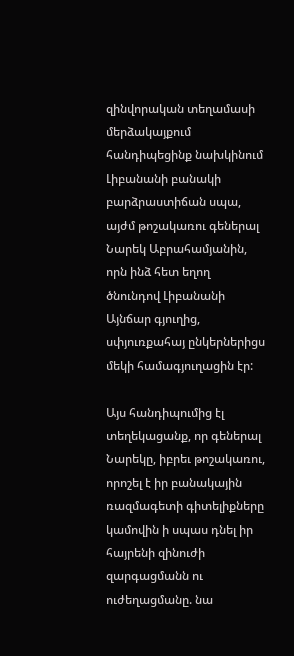զինվորական տեղամասի մերձակայքում հանդիպեցինք նախկինում Լիբանանի բանակի բարձրաստիճան սպա, այժմ թոշակառու գեներալ Նարեկ Աբրահամյանին, որն ինձ հետ եղող ծնունդով Լիբանանի Այնճար գյուղից, սփյուռքահայ ընկերներիցս մեկի համագյուղացին էր:

Այս հանդիպումից էլ տեղեկացանք, որ գեներալ Նարեկը, իբրեւ թոշակառու, որոշել է իր բանակային ռազմագետի գիտելիքները կամովին ի սպաս դնել իր հայրենի զինուժի զարգացմանն ու ուժեղացմանը. նա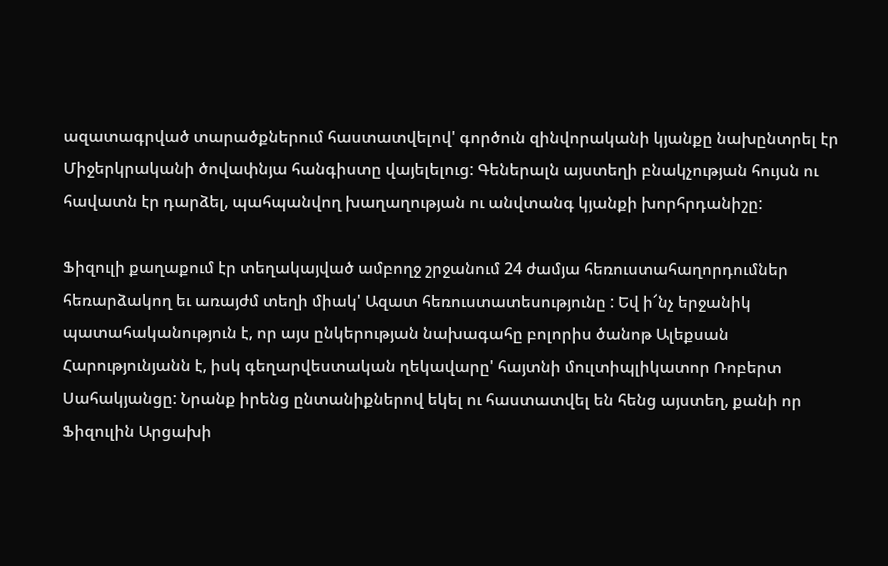ազատագրված տարածքներում հաստատվելով' գործուն զինվորականի կյանքը նախընտրել էր Միջերկրականի ծովափնյա հանգիստը վայելելուց: Գեներալն այստեղի բնակչության հույսն ու հավատն էր դարձել, պահպանվող խաղաղության ու անվտանգ կյանքի խորհրդանիշը:

Ֆիզուլի քաղաքում էր տեղակայված ամբողջ շրջանում 24 ժամյա հեռուստահաղորդումներ հեռարձակող եւ առայժմ տեղի միակ' Ազատ հեռուստատեսությունը : Եվ ի՜նչ երջանիկ պատահականություն է, որ այս ընկերության նախագահը բոլորիս ծանոթ Ալեքսան Հարությունյանն է, իսկ գեղարվեստական ղեկավարը' հայտնի մուլտիպլիկատոր Ռոբերտ Սահակյանցը: Նրանք իրենց ընտանիքներով եկել ու հաստատվել են հենց այստեղ, քանի որ Ֆիզուլին Արցախի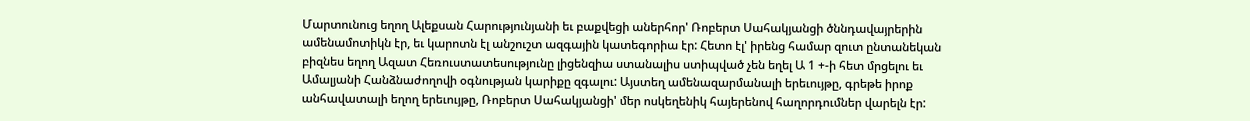Մարտունուց եղող Ալեքսան Հարությունյանի եւ բաքվեցի աներհոր' Ռոբերտ Սահակյանցի ծննդավայրերին ամենամոտիկն էր, եւ կարոտն էլ անշուշտ ազգային կատեգորիա էր: Հետո էլ' իրենց համար զուտ ընտանեկան բիզնես եղող Ազատ Հեռուստատեսությունը լիցենզիա ստանալիս ստիպված չեն եղել Ա 1 +-ի հետ մրցելու եւ Ամալյանի Հանձնաժողովի օգնության կարիքը զգալու: Այստեղ ամենազարմանալի երեւույթը, գրեթե իրոք անհավատալի եղող երեւույթը, Ռոբերտ Սահակյանցի' մեր ոսկեղենիկ հայերենով հաղորդումներ վարելն էր: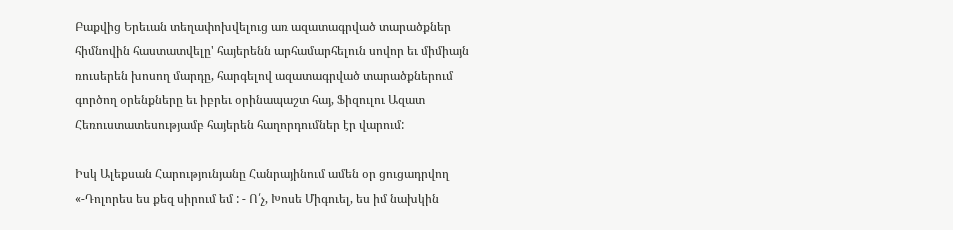Բաքվից Երեւան տեղափոխվելուց առ ազատագրված տարածքներ հիմնովին հաստատվելը' հայերենն արհամարհելուն սովոր եւ միմիայն ռուսերեն խոսող մարդը, հարգելով ազատագրված տարածքներում գործող օրենքները եւ իբրեւ օրինապաշտ հայ, Ֆիզուլու Ազատ Հեռուստատեսությամբ հայերեն հաղորդումներ էր վարում:

Իսկ Ալեքսան Հարությունյանը Հանրայինում ամեն օր ցուցադրվող «-Դոլորես ես քեզ սիրում եմ : - Ո՛չ, Խոսե Միգուել, ես իմ նախկին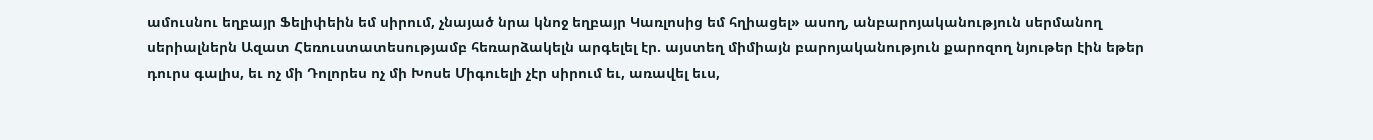ամուսնու եղբայր Ֆելիփեին եմ սիրում, չնայած նրա կնոջ եղբայր Կառլոսից եմ հղիացել» ասող, անբարոյականություն սերմանող սերիալներն Ազատ Հեռուստատեսությամբ հեռարձակելն արգելել էր. այստեղ միմիայն բարոյականություն քարոզող նյութեր էին եթեր դուրս գալիս, եւ ոչ մի Դոլորես ոչ մի Խոսե Միգուելի չէր սիրում եւ, առավել եւս,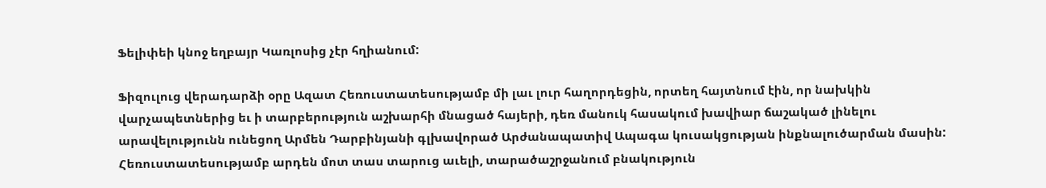Ֆելիփեի կնոջ եղբայր Կառլոսից չէր հղիանում:

Ֆիզուլուց վերադարձի օրը Ազատ Հեռուստատեսությամբ մի լաւ լուր հաղորդեցին, որտեղ հայտնում էին, որ նախկին վարչապետներից եւ ի տարբերություն աշխարհի մնացած հայերի, դեռ մանուկ հասակում խավիար ճաշակած լինելու արավելությունն ունեցող Արմեն Դարբինյանի գլխավորած Արժանապատիվ Ապագա կուսակցության ինքնալուծարման մասին: Հեռուստատեսությամբ արդեն մոտ տաս տարուց աւելի, տարածաշրջանում բնակություն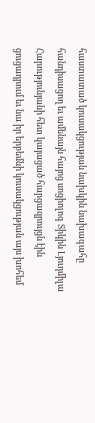հաստատած կուսակցության նախկին նախագահը հանդիսացող եւ ամենայն հայոց սոցիոլոգ Տիկին Լյուդմիլա Հարությունյանի հետ կայացած հարցազրույցն էին ցուցադրում եւ նա իր երբեմնի կուսակցության այս խոհեմ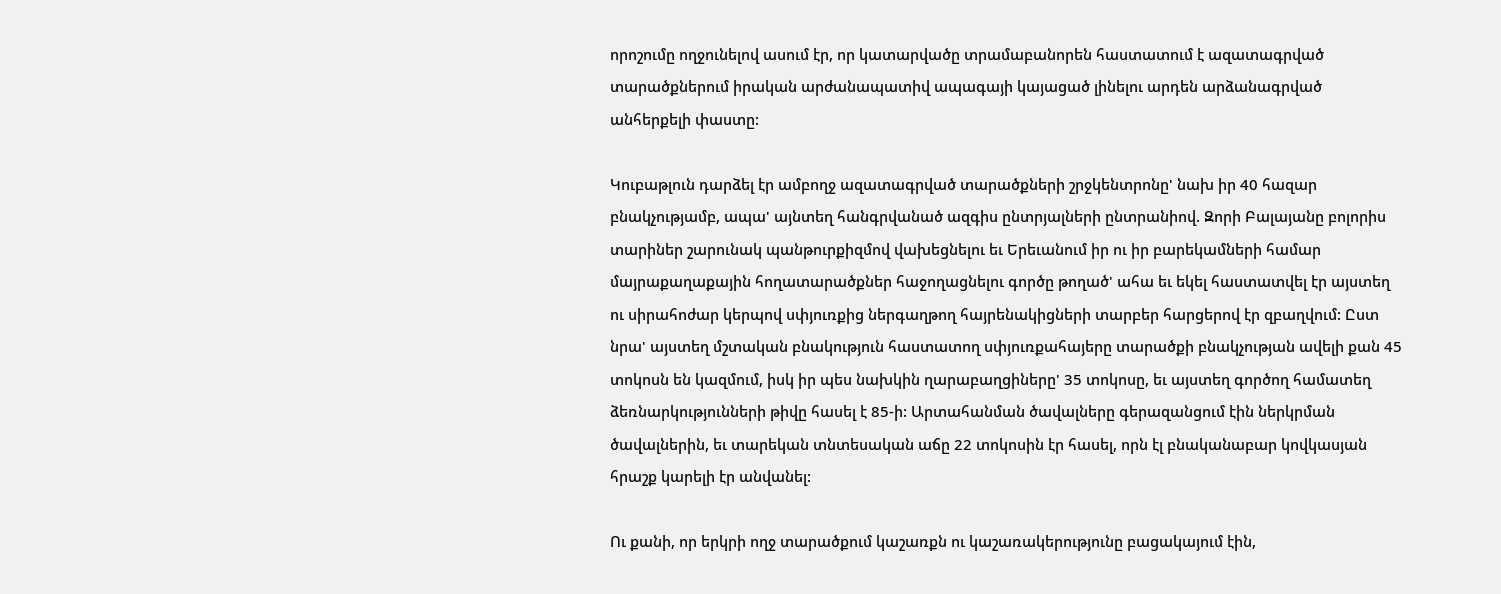որոշումը ողջունելով ասում էր, որ կատարվածը տրամաբանորեն հաստատում է ազատագրված տարածքներում իրական արժանապատիվ ապագայի կայացած լինելու արդեն արձանագրված անհերքելի փաստը:

Կուբաթլուն դարձել էր ամբողջ ազատագրված տարածքների շրջկենտրոնը' նախ իր 40 հազար բնակչությամբ, ապա' այնտեղ հանգրվանած ազգիս ընտրյալների ընտրանիով. Զորի Բալայանը բոլորիս տարիներ շարունակ պանթուրքիզմով վախեցնելու եւ Երեւանում իր ու իր բարեկամների համար մայրաքաղաքային հողատարածքներ հաջողացնելու գործը թողած' ահա եւ եկել հաստատվել էր այստեղ ու սիրահոժար կերպով սփյուռքից ներգաղթող հայրենակիցների տարբեր հարցերով էր զբաղվում: Ըստ նրա' այստեղ մշտական բնակություն հաստատող սփյուռքահայերը տարածքի բնակչության ավելի քան 45 տոկոսն են կազմում, իսկ իր պես նախկին ղարաբաղցիները' 35 տոկոսը, եւ այստեղ գործող համատեղ ձեռնարկությունների թիվը հասել է 85-ի: Արտահանման ծավալները գերազանցում էին ներկրման ծավալներին, եւ տարեկան տնտեսական աճը 22 տոկոսին էր հասել, որն էլ բնականաբար կովկասյան հրաշք կարելի էր անվանել:

Ու քանի, որ երկրի ողջ տարածքում կաշառքն ու կաշառակերությունը բացակայում էին,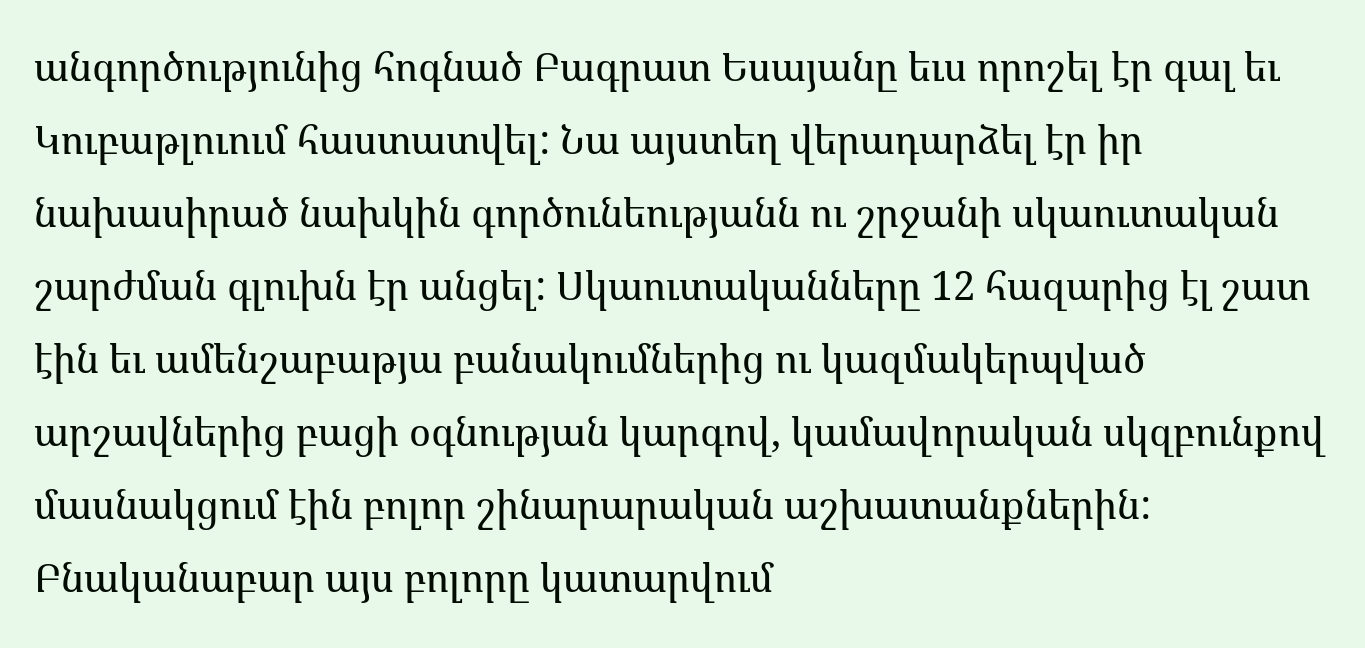անգործությունից հոգնած Բագրատ Եսայանը եւս որոշել էր գալ եւ Կուբաթլուում հաստատվել: Նա այստեղ վերադարձել էր իր նախասիրած նախկին գործունեությանն ու շրջանի սկաուտական շարժման գլուխն էր անցել: Սկաուտականները 12 հազարից էլ շատ էին եւ ամենշաբաթյա բանակումներից ու կազմակերպված արշավներից բացի օգնության կարգով, կամավորական սկզբունքով մասնակցում էին բոլոր շինարարական աշխատանքներին: Բնականաբար այս բոլորը կատարվում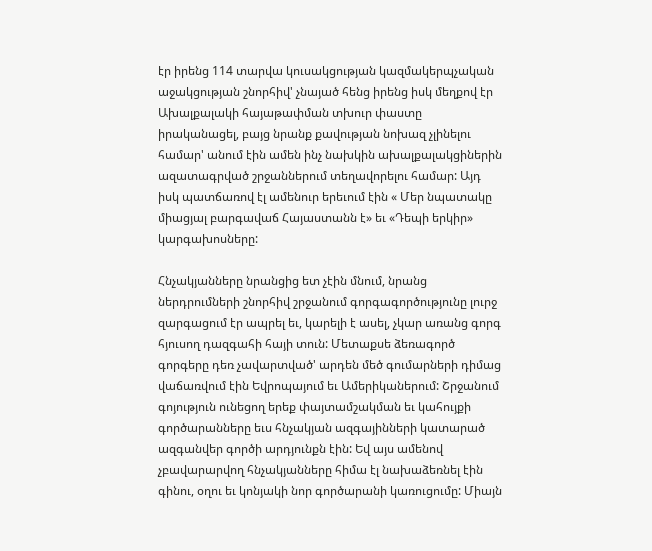էր իրենց 114 տարվա կուսակցության կազմակերպչական աջակցության շնորհիվ' չնայած հենց իրենց իսկ մեղքով էր Ախալքալակի հայաթափման տխուր փաստը իրականացել, բայց նրանք քավության նոխազ չլինելու համար' անում էին ամեն ինչ նախկին ախալքալակցիներին ազատագրված շրջաններում տեղավորելու համար: Այդ իսկ պատճառով էլ ամենուր երեւում էին « Մեր նպատակը միացյալ բարգավաճ Հայաստանն է» եւ «Դեպի երկիր» կարգախոսները:

Հնչակյանները նրանցից ետ չէին մնում, նրանց ներդրումների շնորհիվ շրջանում գորգագործությունը լուրջ զարգացում էր ապրել եւ, կարելի է ասել, չկար առանց գորգ հյուսող դազգահի հայի տուն: Մետաքսե ձեռագործ գորգերը դեռ չավարտված' արդեն մեծ գումարների դիմաց վաճառվում էին Եվրոպայում եւ Ամերիկաներում: Շրջանում գոյություն ունեցող երեք փայտամշակման եւ կահույքի գործարանները եւս հնչակյան ազգայինների կատարած ազգանվեր գործի արդյունքն էին: Եվ այս ամենով չբավարարվող հնչակյանները հիմա էլ նախաձեռնել էին գինու, օղու եւ կոնյակի նոր գործարանի կառուցումը: Միայն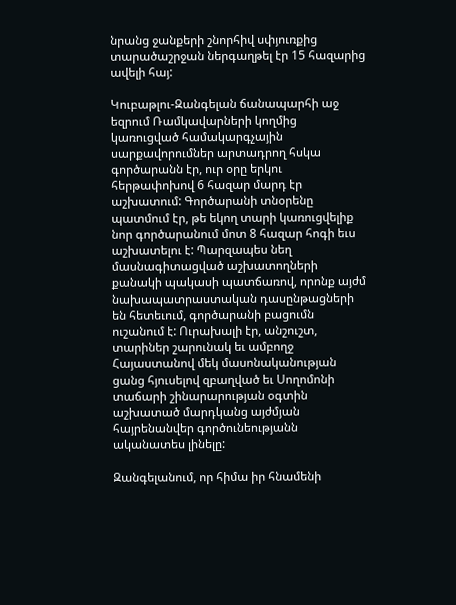նրանց ջանքերի շնորհիվ սփյուռքից տարածաշրջան ներգաղթել էր 15 հազարից ավելի հայ:

Կուբաթլու-Զանգելան ճանապարհի աջ եզրում Ռամկավարների կողմից կառուցված համակարգչային սարքավորումներ արտադրող հսկա գործարանն էր, ուր օրը երկու հերթափոխով 6 հազար մարդ էր աշխատում: Գործարանի տնօրենը պատմում էր, թե եկող տարի կառուցվելիք նոր գործարանում մոտ 8 հազար հոգի եւս աշխատելու է: Պարզապես նեղ մասնագիտացված աշխատողների քանակի պակասի պատճառով, որոնք այժմ նախապատրաստական դասընթացների են հետեւում, գործարանի բացումն ուշանում է: Ուրախալի էր, անշուշտ, տարիներ շարունակ եւ ամբողջ Հայաստանով մեկ մասոնականության ցանց հյուսելով զբաղված եւ Սողոմոնի տաճարի շինարարության օգտին աշխատած մարդկանց այժմյան հայրենանվեր գործունեությանն ականատես լինելը:

Զանգելանում, որ հիմա իր հնամենի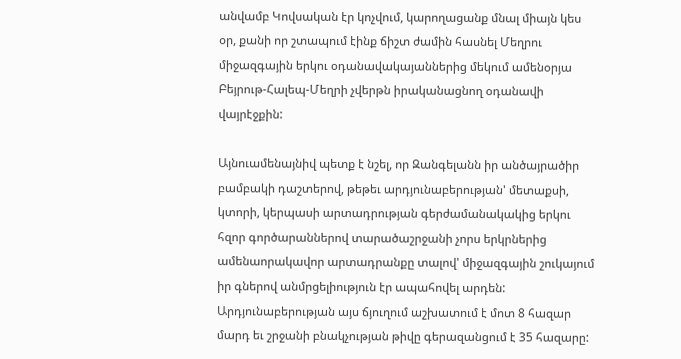անվամբ Կովսական էր կոչվում, կարողացանք մնալ միայն կես օր, քանի որ շտապում էինք ճիշտ ժամին հասնել Մեղրու միջազգային երկու օդանավակայաններից մեկում ամենօրյա Բեյրութ-Հալեպ-Մեղրի չվերթն իրականացնող օդանավի վայրէջքին:

Այնուամենայնիվ պետք է նշել, որ Զանգելանն իր անծայրածիր բամբակի դաշտերով, թեթեւ արդյունաբերության' մետաքսի, կտորի, կերպասի արտադրության գերժամանակակից երկու հզոր գործարաններով տարածաշրջանի չորս երկրներից ամենաորակավոր արտադրանքը տալով' միջազգային շուկայում իր գներով անմրցելիություն էր ապահովել արդեն: Արդյունաբերության այս ճյուղում աշխատում է մոտ 8 հազար մարդ եւ շրջանի բնակչության թիվը գերազանցում է 35 հազարը: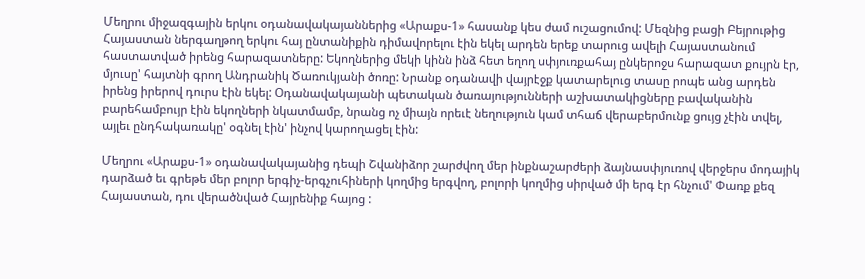Մեղրու միջազգային երկու օդանավակայաններից «Արաքս-1» հասանք կես ժամ ուշացումով: Մեզնից բացի Բեյրութից Հայաստան ներգաղթող երկու հայ ընտանիքին դիմավորելու էին եկել արդեն երեք տարուց ավելի Հայաստանում հաստատված իրենց հարազատները: Եկողներից մեկի կինն ինձ հետ եղող սփյուռքահայ ընկերոջս հարազատ քույրն էր, մյուսը' հայտնի գրող Անդրանիկ Ծառուկյանի ծոռը: Նրանք օդանավի վայրէջք կատարելուց տասը րոպե անց արդեն իրենց իրերով դուրս էին եկել: Օդանավակայանի պետական ծառայությունների աշխատակիցները բավականին բարեհամբույր էին եկողների նկատմամբ, նրանց ոչ միայն որեւէ նեղություն կամ տհաճ վերաբերմունք ցույց չէին տվել, այլեւ ընդհակառակը' օգնել էին' ինչով կարողացել էին:

Մեղրու «Արաքս-1» օդանավակայանից դեպի Շվանիձոր շարժվող մեր ինքնաշարժերի ձայնասփյուռով վերջերս մոդայիկ դարձած եւ գրեթե մեր բոլոր երգիչ-երգչուհիների կողմից երգվող, բոլորի կողմից սիրված մի երգ էր հնչում' Փառք քեզ Հայաստան, դու վերածնված Հայրենիք հայոց :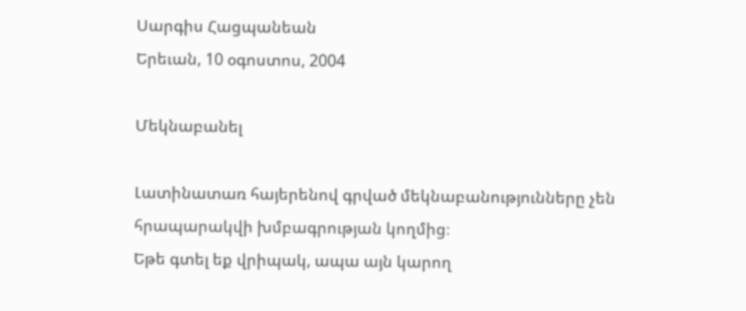Սարգիս Հացպանեան
Երեւան, 10 օգոստոս, 2004

Մեկնաբանել

Լատինատառ հայերենով գրված մեկնաբանությունները չեն հրապարակվի խմբագրության կողմից։
Եթե գտել եք վրիպակ, ապա այն կարող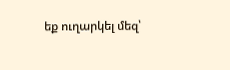եք ուղարկել մեզ՝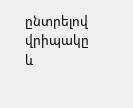ընտրելով վրիպակը և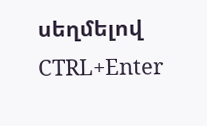սեղմելով CTRL+Enter